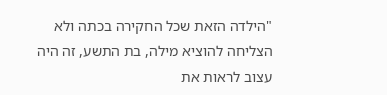"הילדה הזאת שכל החקירה בכתה ולא הצליחה להוציא מילה, בת התשע, זה היה עצוב לראות את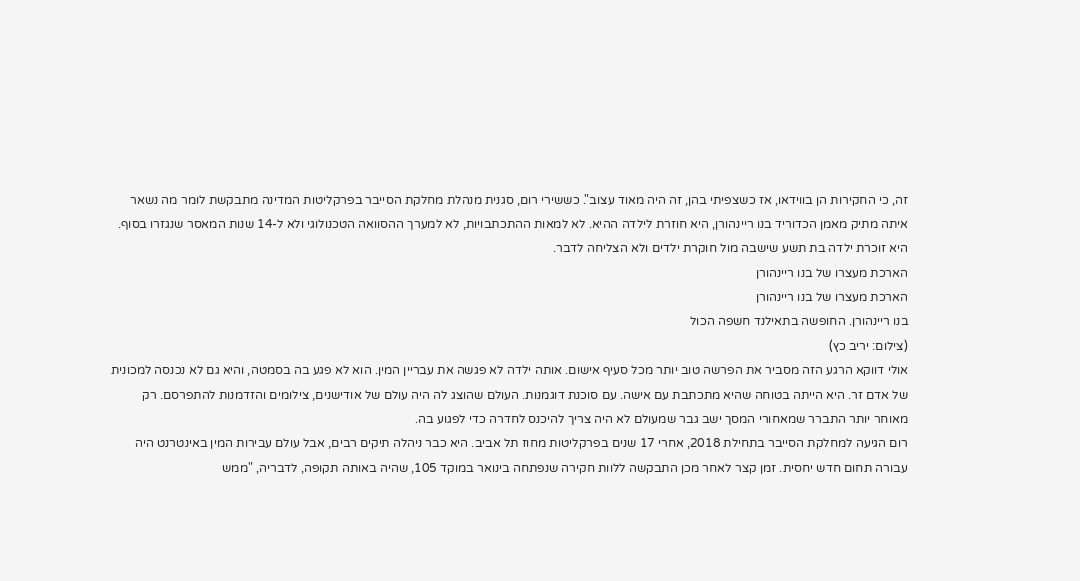זה, כי החקירות הן בווידאו, אז כשצפיתי בהן, זה היה מאוד עצוב". כששירי רום, סגנית מנהלת מחלקת הסייבר בפרקליטות המדינה מתבקשת לומר מה נשאר איתה מתיק מאמן הכדוריד בנו ריינהורן, היא חוזרת לילדה ההיא. לא למאות ההתכתבויות, לא למערך ההסוואה הטכנולוגי ולא ל-14 שנות המאסר שנגזרו בסוף. היא זוכרת ילדה בת תשע שישבה מול חוקרת ילדים ולא הצליחה לדבר.
הארכת מעצרו של בנו ריינהורן
הארכת מעצרו של בנו ריינהורן
בנו ריינהורן. החופשה בתאילנד חשפה הכול
(צילום: יריב כץ)
אולי דווקא הרגע הזה מסביר את הפרשה טוב יותר מכל סעיף אישום. אותה ילדה לא פגשה את עבריין המין. הוא לא פגע בה בסמטה, והיא גם לא נכנסה למכונית של אדם זר. היא הייתה בטוחה שהיא מתכתבת עם אישה. עם סוכנת דוגמנות. העולם שהוצג לה היה עולם של אודישנים, צילומים והזדמנות להתפרסם. רק מאוחר יותר התברר שמאחורי המסך ישב גבר שמעולם לא היה צריך להיכנס לחדרה כדי לפגוע בה.
רום הגיעה למחלקת הסייבר בתחילת 2018, אחרי 17 שנים בפרקליטות מחוז תל אביב. היא כבר ניהלה תיקים רבים, אבל עולם עבירות המין באינטרנט היה עבורה תחום חדש יחסית. זמן קצר לאחר מכן התבקשה ללוות חקירה שנפתחה בינואר במוקד 105, שהיה באותה תקופה, לדבריה, "ממש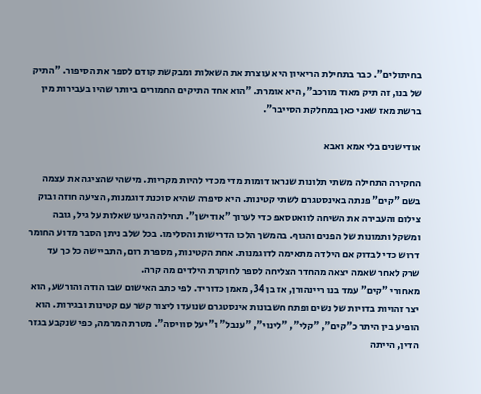בחיתולים". כבר בתחילת הריאיון היא עוצרת את השאלות ומבקשת קודם לספר את הסיפור. "התיק של בנו, זה תיק מאוד מורכב", היא אומרת. "הוא אחד התיקים החמורים ביותר שהיו בעבירות מין ברשת מאז שאני כאן במחלקת הסייבר".

אודישנים בלי אמא ואבא

החקירה התחילה משתי תלונות שנראו דומות מדי מכדי להיות מקריות. מישהי שהציגה את עצמה בשם "קים" פנתה באינסטגרם לשתי קטינות. היא סיפרה שהיא סוכנת דוגמנות, הציעה חוזה ובוק צילום והעבירה את השיחה לוואטסאפ כדי לערוך "אודישן". תחילה הגיעו שאלות על גיל, גובה ומשקל ותמונות של הפנים והגוף. בהמשך הלכו הדרישות והסלימו. בכל שלב ניתן הסבר מדוע החומר דרוש כדי לבדוק אם הילדה מתאימה לדוגמנות. אחת הקטינות, מספרת רום, התביישה כל כך עד שרק לאחר שאמה יצאה מהחדר הצליחה לספר לחוקרת הילדים מה קרה.
מאחורי "קים" עמד בנו ריינהורן, אז בן 34, מאמן כדוריד. לפי כתב האישום שבו הודה והורשע, הוא יצר זהויות בדויות של נשים ופתח חשבונות אינסטגרם שנועדו ליצור קשר עם קטינות ובגירות. הוא הופיע בין היתר כ"קים", "קלי", "לינוי", "ענבל" ו"יעל סוויסה". מטרת המרמה, כפי שנקבע בגזר הדין, הייתה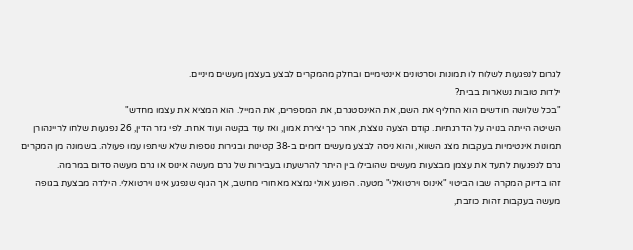לגרום לנפגעות לשלוח לו תמונות וסרטונים אינטימיים ובחלק מהמקרים לבצע בעצמן מעשים מיניים.
ילדות טובות נשארות בבית?
"בכל שלושה חודשים הוא החליף את השם, את האינסטגרם, את המספרים, את המייל. הוא המציא את עצמו מחדש"
השיטה הייתה בנויה על הדרגתיות. קודם הצעה נוצצת, אחר כך יצירת אמון, ואז עוד בקשה ועוד אחת. לפי גזר הדין, 26 נפגעות שלחו לריינהורן תמונות אינטימיות בעקבות מצג השווא, והוא ניסה לבצע מעשים דומים ב-38 קטינות ובגירות נוספות שלא שיתפו עמו פעולה. בשמונה מן המקרים גרם לנפגעות לתעד את עצמן מבצעות מעשים שהובילו בין היתר להרשעתו בעבירות של גרם מעשה אינוס או גרם מעשה סדום במרמה.
זהו בדיוק המקרה שבו הביטוי "אינוס וירטואלי" מטעה. הפוגע אולי נמצא מאחורי מחשב, אך הגוף שנפגע אינו וירטואלי. הילדה מבצעת בגופה מעשה בעקבות זהות כוזבת,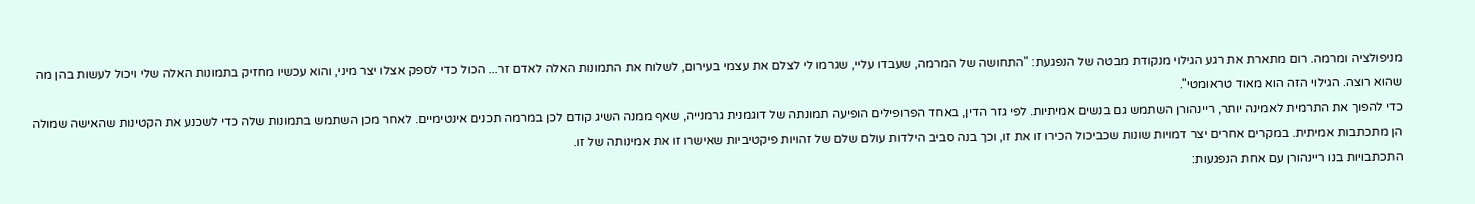מניפולציה ומרמה. רום מתארת את רגע הגילוי מנקודת מבטה של הנפגעת: "התחושה של המרמה, שעבדו עליי, שגרמו לי לצלם את עצמי בעירום, לשלוח את התמונות האלה לאדם זר... הכול כדי לספק אצלו יצר מיני, והוא עכשיו מחזיק בתמונות האלה שלי ויכול לעשות בהן מה שהוא רוצה. הגילוי הזה הוא מאוד טראומטי".
כדי להפוך את התרמית לאמינה יותר, ריינהורן השתמש גם בנשים אמיתיות. לפי גזר הדין, באחד הפרופילים הופיעה תמונתה של דוגמנית גרמנייה, שאף ממנה השיג קודם לכן במרמה תכנים אינטימיים. לאחר מכן השתמש בתמונות שלה כדי לשכנע את הקטינות שהאישה שמולה הן מתכתבות אמיתית. במקרים אחרים יצר דמויות שונות שכביכול הכירו זו את זו, וכך בנה סביב הילדות עולם שלם של זהויות פיקטיביות שאישרו זו את אמינותה של זו.
התכתבויות בנו ריינהורן עם אחת הנפגעות: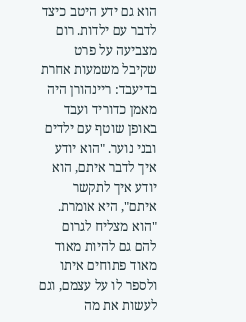הוא גם ידע היטב כיצד לדבר עם ילדות. רום מצביעה על פרט שקיבל משמעות אחרת בדיעבד: ריינהורן היה מאמן כדוריד ועבד באופן שוטף עם ילדים ובני נוער. "הוא יודע איך לדבר איתם, הוא יודע איך לתקשר איתם", היא אומרת. "הוא מצליח לגרום להם גם להיות מאוד מאוד פתוחים איתו ולספר לו על עצמם, וגם לעשות את מה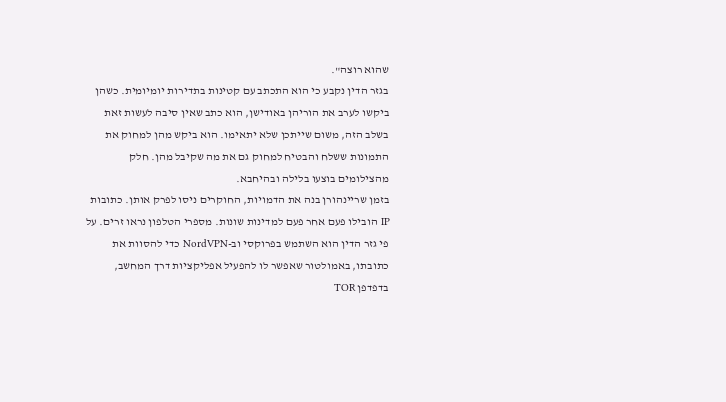שהוא רוצה".
בגזר הדין נקבע כי הוא התכתב עם קטינות בתדירות יומיומית. כשהן ביקשו לערב את הוריהן באודישן, הוא כתב שאין סיבה לעשות זאת בשלב הזה, משום שייתכן שלא יתאימו. הוא ביקש מהן למחוק את התמונות ששלח והבטיח למחוק גם את מה שקיבל מהן. חלק מהצילומים בוצעו בלילה ובהיחבא.
בזמן שריינהורן בנה את הדמויות, החוקרים ניסו לפרק אותן. כתובות IP הובילו פעם אחר פעם למדינות שונות. מספרי הטלפון נראו זרים. על פי גזר הדין הוא השתמש בפרוקסי וב-NordVPN כדי להסוות את כתובתו, באמולטור שאפשר לו להפעיל אפליקציות דרך המחשב, בדפדפן TOR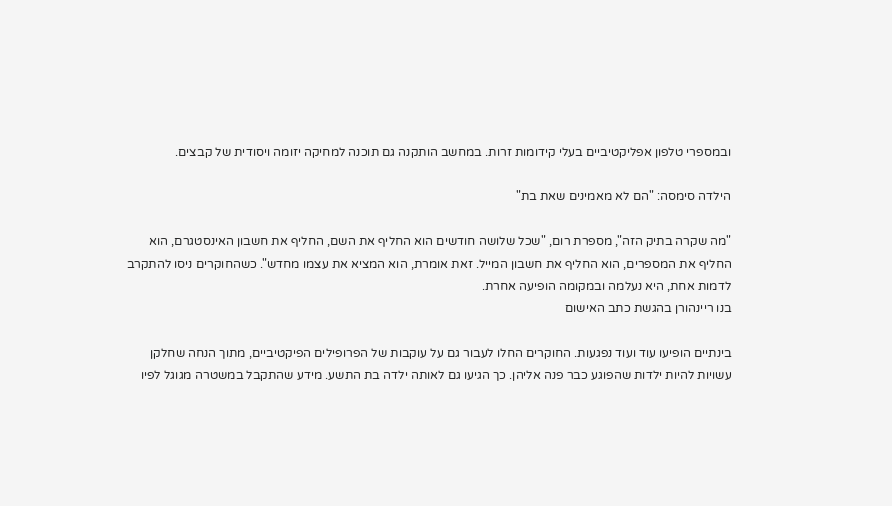ובמספרי טלפון אפליקטיביים בעלי קידומות זרות. במחשב הותקנה גם תוכנה למחיקה יזומה ויסודית של קבצים.

הילדה סימסה: "הם לא מאמינים שאת בת"

"מה שקרה בתיק הזה", מספרת רום, "שכל שלושה חודשים הוא החליף את השם, החליף את חשבון האינסטגרם, הוא החליף את המספרים, הוא החליף את חשבון המייל. זאת אומרת, הוא המציא את עצמו מחדש". כשהחוקרים ניסו להתקרב לדמות אחת, היא נעלמה ובמקומה הופיעה אחרת.
בנו ריינהורן בהגשת כתב האישום

בינתיים הופיעו עוד ועוד נפגעות. החוקרים החלו לעבור גם על עוקבות של הפרופילים הפיקטיביים, מתוך הנחה שחלקן עשויות להיות ילדות שהפוגע כבר פנה אליהן. כך הגיעו גם לאותה ילדה בת התשע. מידע שהתקבל במשטרה מגוגל לפיו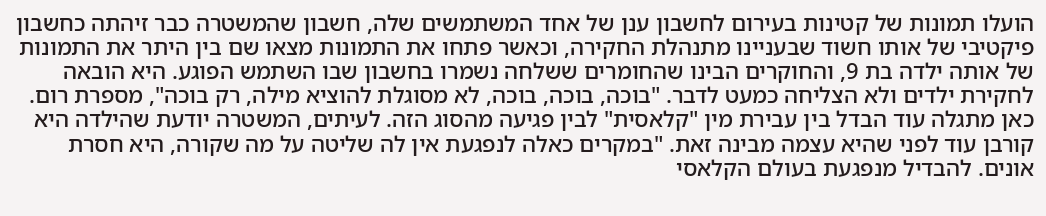הועלו תמונות של קטינות בעירום לחשבון ענן של אחד המשתמשים שלה, חשבון שהמשטרה כבר זיהתה כחשבון פיקטיבי של אותו חשוד שבעניינו מתנהלת החקירה, וכאשר פתחו את התמונות מצאו שם בין היתר את התמונות של אותה ילדה בת 9, והחוקרים הבינו שהחומרים ששלחה נשמרו בחשבון שבו השתמש הפוגע. היא הובאה לחקירת ילדים ולא הצליחה כמעט לדבר. "בוכה, בוכה, בוכה, לא מסוגלת להוציא מילה, רק בוכה", מספרת רום.
כאן מתגלה עוד הבדל בין עבירת מין "קלאסית" לבין פגיעה מהסוג הזה. לעיתים, המשטרה יודעת שהילדה היא קורבן עוד לפני שהיא עצמה מבינה זאת. "במקרים כאלה לנפגעת אין לה שליטה על מה שקורה, היא חסרת אונים. להבדיל מנפגעת בעולם הקלאסי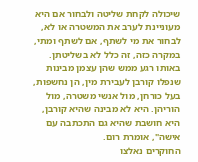שיכולה לקחת שליטה ולבחור אם היא מעוניינת לערב את המשטרה או לא, לבחור את מי לשתף, אם לשתף ומתי, במקרה כזה, זה כלל לא בשליטתן. באותו רגע ממש שהן עצמן מבינות שנפלו קורבן לעבירת מין, הן נחשפות, בעל כורחן, מול אנשי משטרה, מול הוריהן. היא לא מבינה שהיא קורבן, היא חושבת שהיא גם התכתבה עם אישה", אומרת רום.
החוקרים נאלצו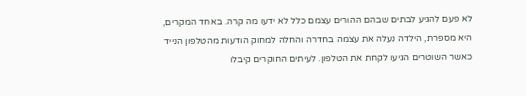לא פעם להגיע לבתים שבהם ההורים עצמם כלל לא ידעו מה קרה. באחד המקרים, היא מספרת, הילדה נעלה את עצמה בחדרה והחלה למחוק הודעות מהטלפון הנייד כאשר השוטרים הגיעו לקחת את הטלפון. לעיתים החוקרים קיבלו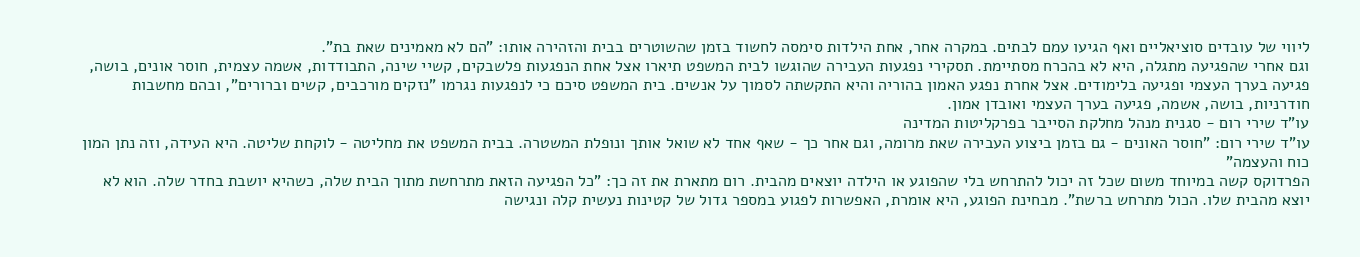ליווי של עובדים סוציאליים ואף הגיעו עמם לבתים. במקרה אחר, אחת הילדות סימסה לחשוד בזמן שהשוטרים בבית והזהירה אותו: "הם לא מאמינים שאת בת".
וגם אחרי שהפגיעה מתגלה, היא לא בהכרח מסתיימת. תסקירי נפגעות העבירה שהוגשו לבית המשפט תיארו אצל אחת הנפגעות פלשבקים, קשיי שינה, התבודדות, אשמה עצמית, חוסר אונים, בושה, פגיעה בערך העצמי ופגיעה בלימודים. אצל אחרת נפגע האמון בהוריה והיא התקשתה לסמוך על אנשים. בית המשפט סיכם כי לנפגעות נגרמו "נזקים מורכבים, קשים וברורים", ובהם מחשבות חודרניות, בושה, אשמה, פגיעה בערך העצמי ואובדן אמון.
עו"ד שירי רום - סגנית מנהל מחלקת הסייבר בפרקליטות המדינה
עו"ד שירי רום: "חוסר האונים - גם בזמן ביצוע העבירה שאת מרומה, וגם אחר כך - שאף אחד לא שואל אותך ונופלת המשטרה. בבית המשפט את מחליטה - לוקחת שליטה. היא העידה, וזה נתן המון כוח והעצמה"
הפרדוקס קשה במיוחד משום שכל זה יכול להתרחש בלי שהפוגע או הילדה יוצאים מהבית. רום מתארת את זה כך: "כל הפגיעה הזאת מתרחשת מתוך הבית שלה, כשהיא יושבת בחדר שלה. הוא לא יוצא מהבית שלו. הכול מתרחש ברשת". מבחינת הפוגע, היא אומרת, האפשרות לפגוע במספר גדול של קטינות נעשית קלה ונגישה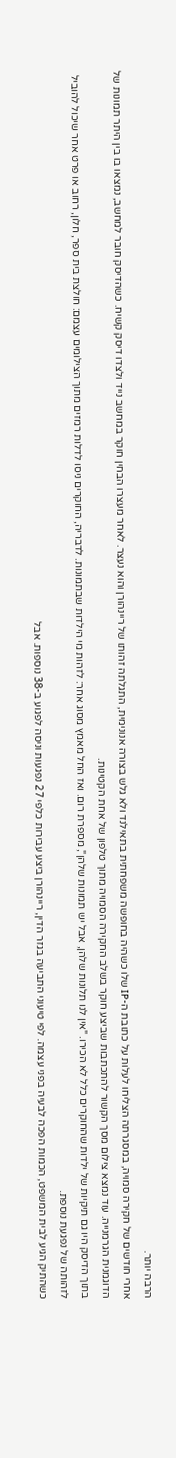הרבה יותר.
אחרי חודשים של חקירה סמויה, במסגרתה הצליחו לעלות על כתובת ה-IP שלו כשהיה בחופשה משפחתית בתאילנד ולא גלש בצורה אנונימית, התגלתה זהותו של ריינהורן והוא נעצר. לאחר מעצרו הבחין חוקר במחשב נייד ולצדו דיסק קשיח. כשהדיסק חובר למחשב, נמצאו בו בין היתר תמונות של הדוגמנית הגרמנייה. עוד נמצא צילום מסך הקשור להתכתבות שביצע חוקר בשלב החקירה הסמויה מתוך טלפון של אחת הקטינות.
בתוך הדיסק היו גם תיקיות של ילדות שהחוקרים כלל לא הכירו. "אין לנו תלונות שלהן, אבל יש תמונות שלהן", מספרת רום. ואז החל מאמץ מסוג אחר: לזהות מי הילדות שבתמונות. לדבריה, החוקרים ניסו לדלות רמזים מתוך הצילומים עצמם: חולצת בית ספר, חלון, רחוב או פרט אחר שיכול להוביל לזהותה של נפגעת נוספת.
כשהתיק הגיע לבית המשפט, הכמות הפכה לבעיה בפני עצמה. לפי טיעוני התביעה בגזר הדין, ריינהורן ביצע עבירות כלפי 27 נפגעות וניסה לפגוע ב-38 נוספות. אבל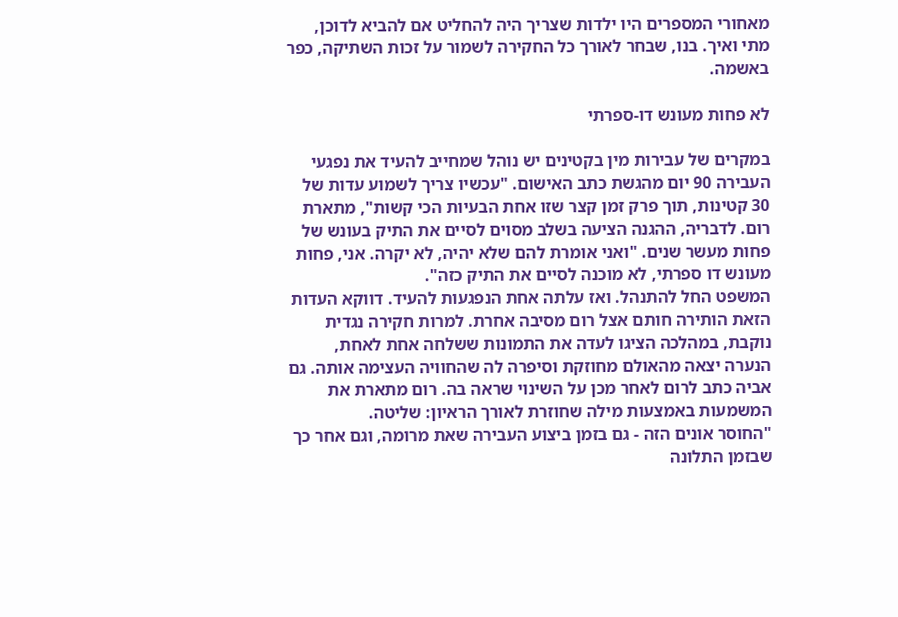מאחורי המספרים היו ילדות שצריך היה להחליט אם להביא לדוכן, מתי ואיך. בנו, שבחר לאורך כל החקירה לשמור על זכות השתיקה, כפר באשמה.

לא פחות מעונש דו-ספרתי

במקרים של עבירות מין בקטינים יש נוהל שמחייב להעיד את נפגעי העבירה 90 יום מהגשת כתב האישום. "עכשיו צריך לשמוע עדות של 30 קטינות, תוך פרק זמן קצר שזו אחת הבעיות הכי קשות", מתארת רום. לדבריה, ההגנה הציעה בשלב מסוים לסיים את התיק בעונש של פחות מעשר שנים. "ואני אומרת להם שלא יהיה, לא יקרה. אני, פחות מעונש דו ספרתי, לא מוכנה לסיים את התיק כזה".
המשפט החל להתנהל. ואז עלתה אחת הנפגעות להעיד. דווקא העדות הזאת הותירה חותם אצל רום מסיבה אחרת. למרות חקירה נגדית נוקבת, במהלכה הציגו לעדה את התמונות ששלחה אחת לאחת, הנערה יצאה מהאולם מחוזקת וסיפרה לה שהחוויה העצימה אותה. גם אביה כתב לרום לאחר מכן על השינוי שראה בה. רום מתארת את המשמעות באמצעות מילה שחוזרת לאורך הראיון: שליטה.
"החוסר אונים הזה - גם בזמן ביצוע העבירה שאת מרומה, וגם אחר כך שבזמן התלונה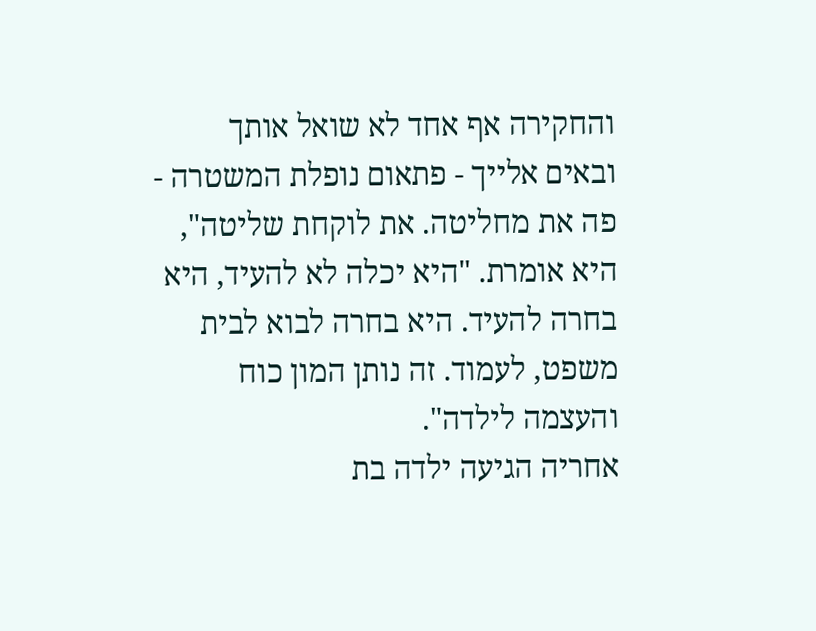והחקירה אף אחד לא שואל אותך ובאים אלייך - פתאום נופלת המשטרה - פה את מחליטה. את לוקחת שליטה", היא אומרת. "היא יכלה לא להעיד, היא בחרה להעיד. היא בחרה לבוא לבית משפט, לעמוד. זה נותן המון כוח והעצמה לילדה".
אחריה הגיעה ילדה בת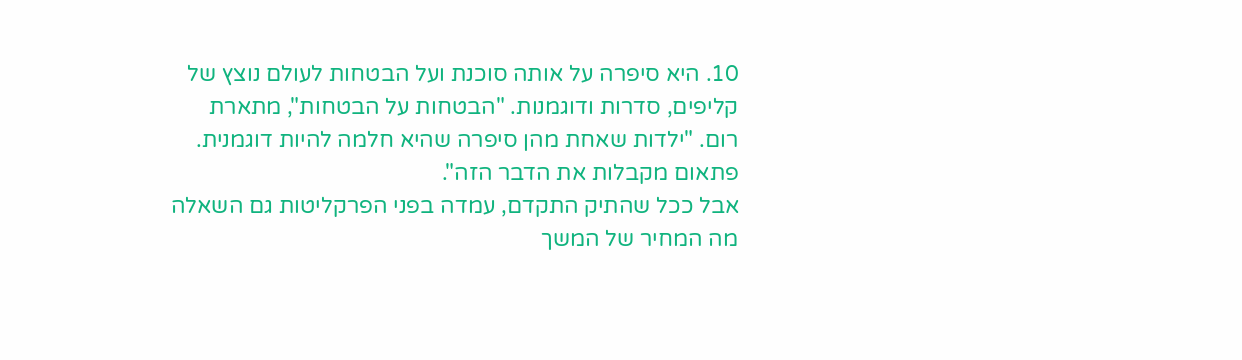10. היא סיפרה על אותה סוכנת ועל הבטחות לעולם נוצץ של קליפים, סדרות ודוגמנות. "הבטחות על הבטחות", מתארת רום. "ילדות שאחת מהן סיפרה שהיא חלמה להיות דוגמנית. פתאום מקבלות את הדבר הזה".
אבל ככל שהתיק התקדם, עמדה בפני הפרקליטות גם השאלה מה המחיר של המשך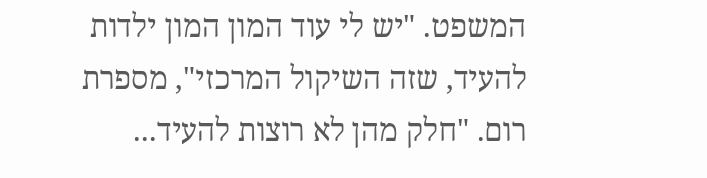המשפט. "יש לי עוד המון המון ילדות להעיד, שזה השיקול המרכזי", מספרת רום. "חלק מהן לא רוצות להעיד...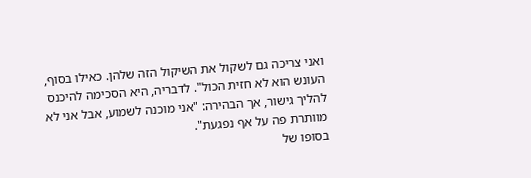ואני צריכה גם לשקול את השיקול הזה שלהן. כאילו בסוף, העונש הוא לא חזית הכול". לדבריה, היא הסכימה להיכנס להליך גישור, אך הבהירה: "אני מוכנה לשמוע, אבל אני לא מוותרת פה על אף נפגעת".
בסופו של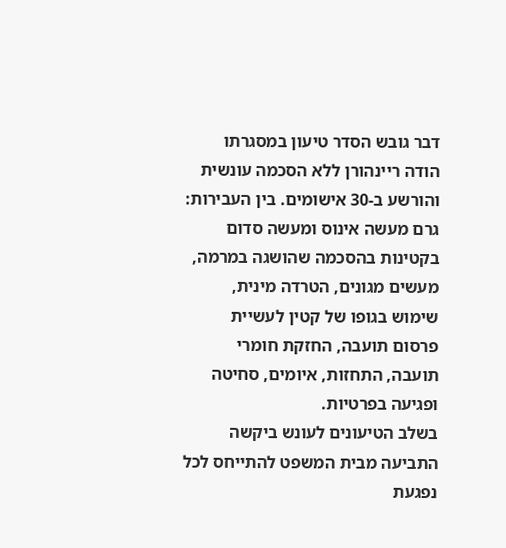דבר גובש הסדר טיעון במסגרתו הודה ריינהורן ללא הסכמה עונשית והורשע ב-30 אישומים. בין העבירות: גרם מעשה אינוס ומעשה סדום בקטינות בהסכמה שהושגה במרמה, מעשים מגונים, הטרדה מינית, שימוש בגופו של קטין לעשיית פרסום תועבה, החזקת חומרי תועבה, התחזות, איומים, סחיטה ופגיעה בפרטיות.
בשלב הטיעונים לעונש ביקשה התביעה מבית המשפט להתייחס לכל נפגעת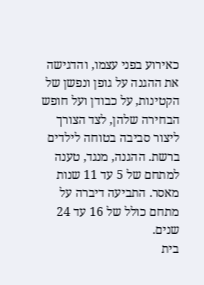כאירוע בפני עצמו, והדגישה את ההגנה על גופן ונפשן של הקטינות, על כבודן ועל חופש הבחירה שלהן, לצד הצורך ליצור סביבה בטוחה לילדים ברשת. ההגנה, מנגד, טענה למתחם של 5 עד 11 שנות מאסר. התביעה דיברה על מתחם כולל של 16 עד 24 שנים.
בית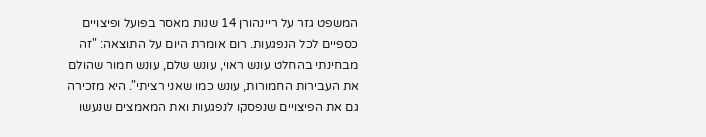המשפט גזר על ריינהורן 14 שנות מאסר בפועל ופיצויים כספיים לכל הנפגעות. רום אומרת היום על התוצאה: "זה מבחינתי בהחלט עונש ראוי, עונש שלם, עונש חמור שהולם את העבירות החמורות, עונש כמו שאני רציתי". היא מזכירה גם את הפיצויים שנפסקו לנפגעות ואת המאמצים שנעשו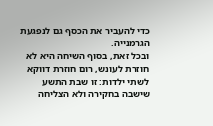כדי להעביר את הכסף גם לנפגעת הגרמנייה.
ובכל זאת, בסוף השיחה היא לא חוזרת לעונש, רום חוזרת דווקא לשתי ילדות: זו שבת התשע שישבה בחקירה ולא הצליחה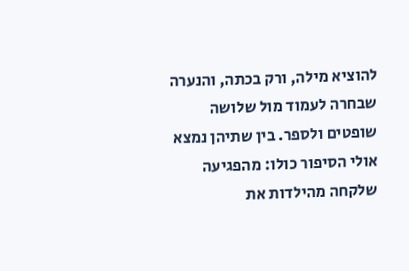להוציא מילה, ורק בכתה, והנערה שבחרה לעמוד מול שלושה שופטים ולספר. בין שתיהן נמצא אולי הסיפור כולו: מהפגיעה שלקחה מהילדות את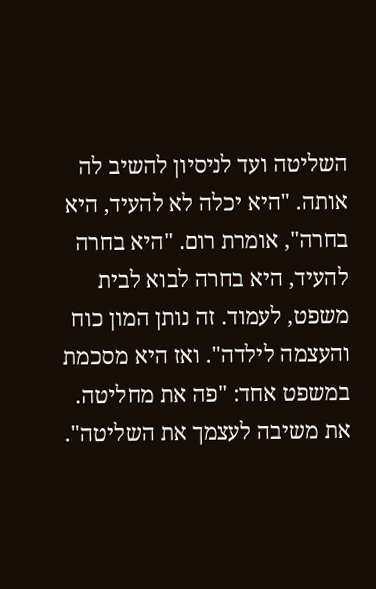השליטה ועד לניסיון להשיב לה אותה. "היא יכלה לא להעיד, היא בחרה", אומרת רום. "היא בחרה להעיד, היא בחרה לבוא לבית משפט, לעמוד. זה נותן המון כוח והעצמה לילדה". ואז היא מסכמת במשפט אחד: "פה את מחליטה. את משיבה לעצמך את השליטה".